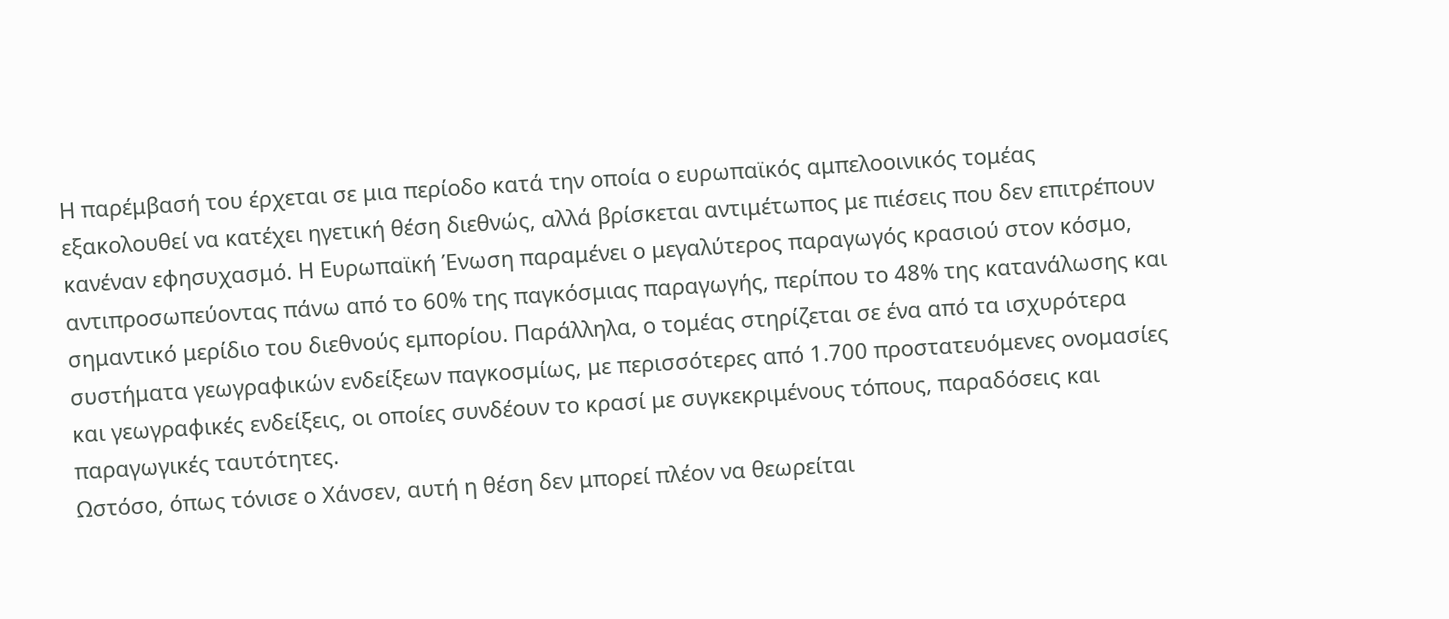Η παρέμβασή του έρχεται σε μια περίοδο κατά την οποία ο ευρωπαϊκός αμπελοοινικός τομέας εξακολουθεί να κατέχει ηγετική θέση διεθνώς, αλλά βρίσκεται αντιμέτωπος με πιέσεις που δεν επιτρέπουν κανέναν εφησυχασμό. Η Ευρωπαϊκή Ένωση παραμένει ο μεγαλύτερος παραγωγός κρασιού στον κόσμο, αντιπροσωπεύοντας πάνω από το 60% της παγκόσμιας παραγωγής, περίπου το 48% της κατανάλωσης και σημαντικό μερίδιο του διεθνούς εμπορίου. Παράλληλα, ο τομέας στηρίζεται σε ένα από τα ισχυρότερα συστήματα γεωγραφικών ενδείξεων παγκοσμίως, με περισσότερες από 1.700 προστατευόμενες ονομασίες και γεωγραφικές ενδείξεις, οι οποίες συνδέουν το κρασί με συγκεκριμένους τόπους, παραδόσεις και παραγωγικές ταυτότητες.
Ωστόσο, όπως τόνισε ο Χάνσεν, αυτή η θέση δεν μπορεί πλέον να θεωρείται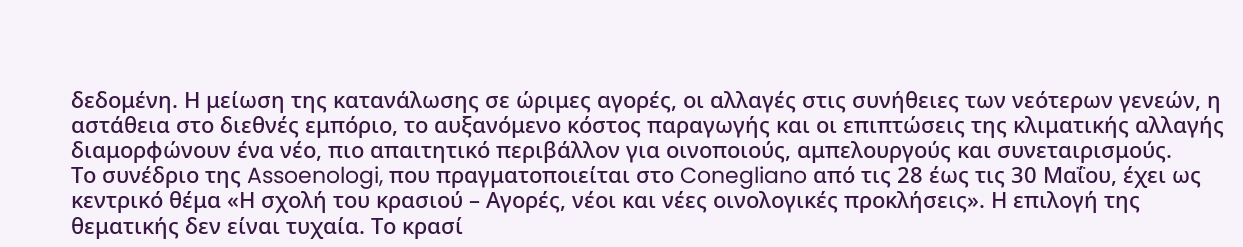δεδομένη. Η μείωση της κατανάλωσης σε ώριμες αγορές, οι αλλαγές στις συνήθειες των νεότερων γενεών, η αστάθεια στο διεθνές εμπόριο, το αυξανόμενο κόστος παραγωγής και οι επιπτώσεις της κλιματικής αλλαγής διαμορφώνουν ένα νέο, πιο απαιτητικό περιβάλλον για οινοποιούς, αμπελουργούς και συνεταιρισμούς.
Το συνέδριο της Assoenologi, που πραγματοποιείται στο Conegliano από τις 28 έως τις 30 Μαΐου, έχει ως κεντρικό θέμα «Η σχολή του κρασιού – Αγορές, νέοι και νέες οινολογικές προκλήσεις». Η επιλογή της θεματικής δεν είναι τυχαία. Το κρασί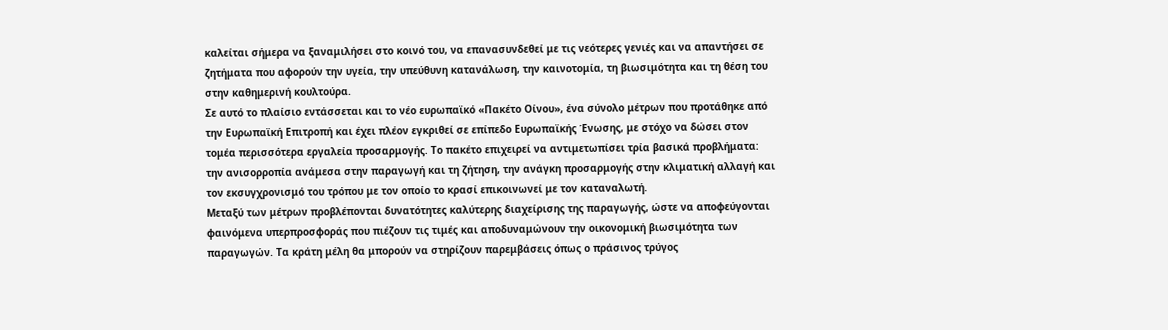καλείται σήμερα να ξαναμιλήσει στο κοινό του, να επανασυνδεθεί με τις νεότερες γενιές και να απαντήσει σε ζητήματα που αφορούν την υγεία, την υπεύθυνη κατανάλωση, την καινοτομία, τη βιωσιμότητα και τη θέση του στην καθημερινή κουλτούρα.
Σε αυτό το πλαίσιο εντάσσεται και το νέο ευρωπαϊκό «Πακέτο Οίνου», ένα σύνολο μέτρων που προτάθηκε από την Ευρωπαϊκή Επιτροπή και έχει πλέον εγκριθεί σε επίπεδο Ευρωπαϊκής Ένωσης, με στόχο να δώσει στον τομέα περισσότερα εργαλεία προσαρμογής. Το πακέτο επιχειρεί να αντιμετωπίσει τρία βασικά προβλήματα: την ανισορροπία ανάμεσα στην παραγωγή και τη ζήτηση, την ανάγκη προσαρμογής στην κλιματική αλλαγή και τον εκσυγχρονισμό του τρόπου με τον οποίο το κρασί επικοινωνεί με τον καταναλωτή.
Μεταξύ των μέτρων προβλέπονται δυνατότητες καλύτερης διαχείρισης της παραγωγής, ώστε να αποφεύγονται φαινόμενα υπερπροσφοράς που πιέζουν τις τιμές και αποδυναμώνουν την οικονομική βιωσιμότητα των παραγωγών. Τα κράτη μέλη θα μπορούν να στηρίζουν παρεμβάσεις όπως ο πράσινος τρύγος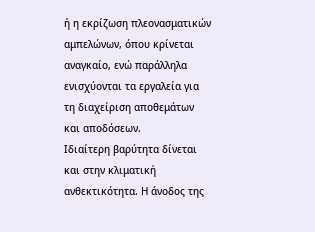ή η εκρίζωση πλεονασματικών αμπελώνων, όπου κρίνεται αναγκαίο, ενώ παράλληλα ενισχύονται τα εργαλεία για τη διαχείριση αποθεμάτων και αποδόσεων.
Ιδιαίτερη βαρύτητα δίνεται και στην κλιματική ανθεκτικότητα. Η άνοδος της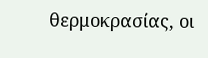θερμοκρασίας, οι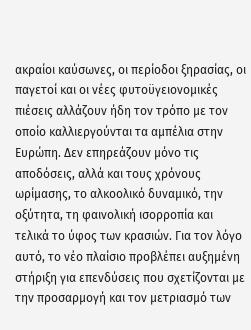ακραίοι καύσωνες, οι περίοδοι ξηρασίας, οι παγετοί και οι νέες φυτοϋγειονομικές πιέσεις αλλάζουν ήδη τον τρόπο με τον οποίο καλλιεργούνται τα αμπέλια στην Ευρώπη. Δεν επηρεάζουν μόνο τις αποδόσεις, αλλά και τους χρόνους ωρίμασης, το αλκοολικό δυναμικό, την οξύτητα, τη φαινολική ισορροπία και τελικά το ύφος των κρασιών. Για τον λόγο αυτό, το νέο πλαίσιο προβλέπει αυξημένη στήριξη για επενδύσεις που σχετίζονται με την προσαρμογή και τον μετριασμό των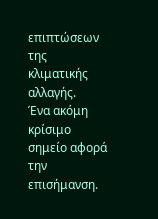επιπτώσεων της κλιματικής αλλαγής.
Ένα ακόμη κρίσιμο σημείο αφορά την επισήμανση.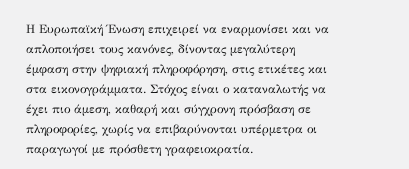Η Ευρωπαϊκή Ένωση επιχειρεί να εναρμονίσει και να απλοποιήσει τους κανόνες, δίνοντας μεγαλύτερη έμφαση στην ψηφιακή πληροφόρηση, στις ετικέτες και στα εικονογράμματα. Στόχος είναι ο καταναλωτής να έχει πιο άμεση, καθαρή και σύγχρονη πρόσβαση σε πληροφορίες, χωρίς να επιβαρύνονται υπέρμετρα οι παραγωγοί με πρόσθετη γραφειοκρατία.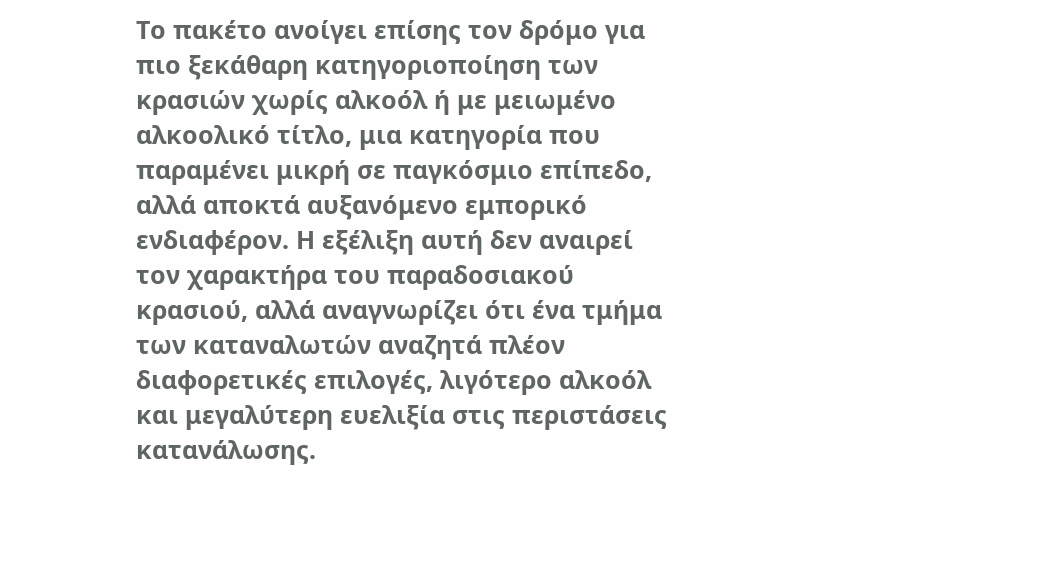Το πακέτο ανοίγει επίσης τον δρόμο για πιο ξεκάθαρη κατηγοριοποίηση των κρασιών χωρίς αλκοόλ ή με μειωμένο αλκοολικό τίτλο, μια κατηγορία που παραμένει μικρή σε παγκόσμιο επίπεδο, αλλά αποκτά αυξανόμενο εμπορικό ενδιαφέρον. Η εξέλιξη αυτή δεν αναιρεί τον χαρακτήρα του παραδοσιακού κρασιού, αλλά αναγνωρίζει ότι ένα τμήμα των καταναλωτών αναζητά πλέον διαφορετικές επιλογές, λιγότερο αλκοόλ και μεγαλύτερη ευελιξία στις περιστάσεις κατανάλωσης.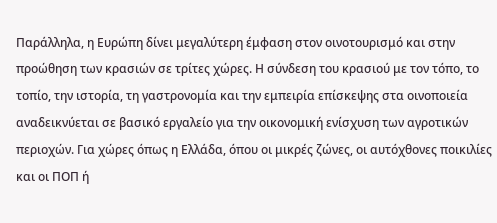Παράλληλα, η Ευρώπη δίνει μεγαλύτερη έμφαση στον οινοτουρισμό και στην προώθηση των κρασιών σε τρίτες χώρες. Η σύνδεση του κρασιού με τον τόπο, το τοπίο, την ιστορία, τη γαστρονομία και την εμπειρία επίσκεψης στα οινοποιεία αναδεικνύεται σε βασικό εργαλείο για την οικονομική ενίσχυση των αγροτικών περιοχών. Για χώρες όπως η Ελλάδα, όπου οι μικρές ζώνες, οι αυτόχθονες ποικιλίες και οι ΠΟΠ ή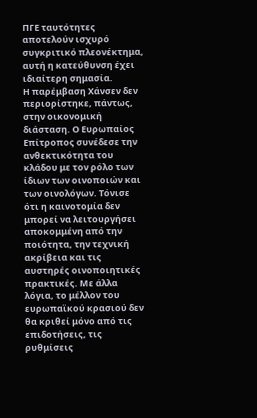ΠΓΕ ταυτότητες αποτελούν ισχυρό συγκριτικό πλεονέκτημα, αυτή η κατεύθυνση έχει ιδιαίτερη σημασία.
Η παρέμβαση Χάνσεν δεν περιορίστηκε, πάντως, στην οικονομική διάσταση. Ο Ευρωπαίος Επίτροπος συνέδεσε την ανθεκτικότητα του κλάδου με τον ρόλο των ίδιων των οινοποιών και των οινολόγων. Τόνισε ότι η καινοτομία δεν μπορεί να λειτουργήσει αποκομμένη από την ποιότητα, την τεχνική ακρίβεια και τις αυστηρές οινοποιητικές πρακτικές. Με άλλα λόγια, το μέλλον του ευρωπαϊκού κρασιού δεν θα κριθεί μόνο από τις επιδοτήσεις, τις ρυθμίσεις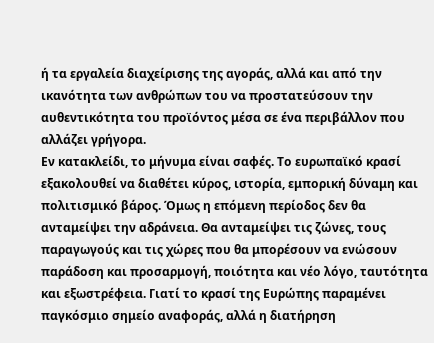ή τα εργαλεία διαχείρισης της αγοράς, αλλά και από την ικανότητα των ανθρώπων του να προστατεύσουν την αυθεντικότητα του προϊόντος μέσα σε ένα περιβάλλον που αλλάζει γρήγορα.
Εν κατακλείδι, το μήνυμα είναι σαφές. Το ευρωπαϊκό κρασί εξακολουθεί να διαθέτει κύρος, ιστορία, εμπορική δύναμη και πολιτισμικό βάρος. Όμως η επόμενη περίοδος δεν θα ανταμείψει την αδράνεια. Θα ανταμείψει τις ζώνες, τους παραγωγούς και τις χώρες που θα μπορέσουν να ενώσουν παράδοση και προσαρμογή, ποιότητα και νέο λόγο, ταυτότητα και εξωστρέφεια. Γιατί το κρασί της Ευρώπης παραμένει παγκόσμιο σημείο αναφοράς, αλλά η διατήρηση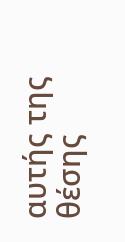αυτής της θέσης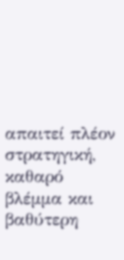απαιτεί πλέον στρατηγική, καθαρό βλέμμα και βαθύτερη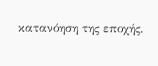κατανόηση της εποχής.